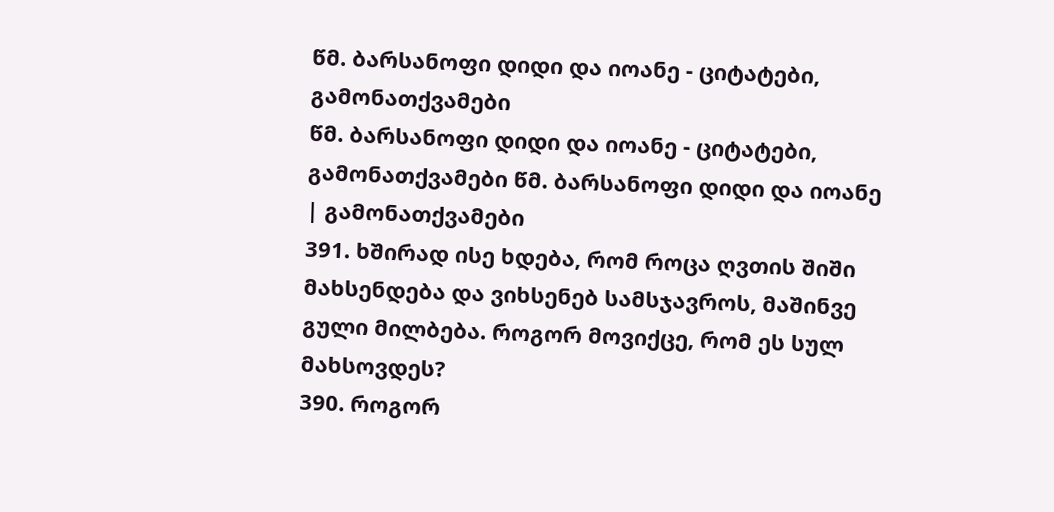წმ. ბარსანოფი დიდი და იოანე - ციტატები, გამონათქვამები
წმ. ბარსანოფი დიდი და იოანე - ციტატები, გამონათქვამები წმ. ბარსანოფი დიდი და იოანე | გამონათქვამები
391. ხშირად ისე ხდება, რომ როცა ღვთის შიში მახსენდება და ვიხსენებ სამსჯავროს, მაშინვე გული მილბება. როგორ მოვიქცე, რომ ეს სულ მახსოვდეს?
390. როგორ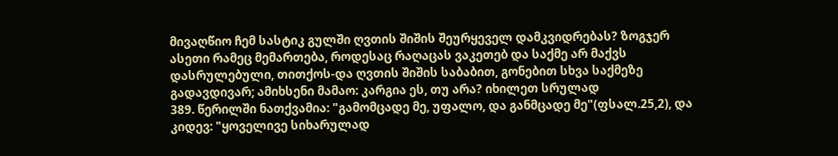მივაღწიო ჩემ სასტიკ გულში ღვთის შიშის შეურყეველ დამკვიდრებას? ზოგჯერ ასეთი რამეც მემართება, როდესაც რაღაცას ვაკეთებ და საქმე არ მაქვს დასრულებული, თითქოს-და ღვთის შიშის საბაბით, გონებით სხვა საქმეზე გადავდივარ; ამიხსენი მამაო: კარგია ეს, თუ არა? იხილეთ სრულად
389. წერილში ნათქვამია: "გამომცადე მე, უფალო, და განმცადე მე"(ფსალ.25,2), და კიდევ: "ყოველივე სიხარულად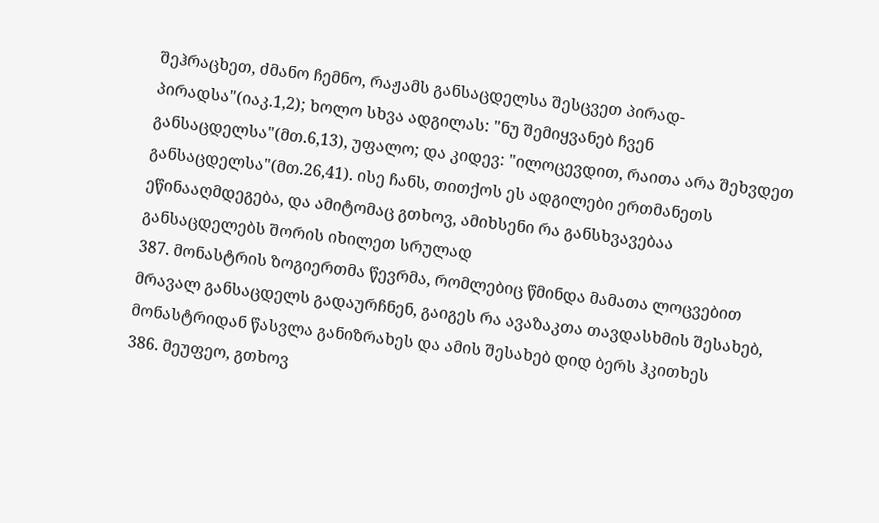შეჰრაცხეთ, ძმანო ჩემნო, რაჟამს განსაცდელსა შესცვეთ პირად-პირადსა"(იაკ.1,2); ხოლო სხვა ადგილას: "ნუ შემიყვანებ ჩვენ განსაცდელსა"(მთ.6,13), უფალო; და კიდევ: "ილოცევდით, რაითა არა შეხვდეთ განსაცდელსა"(მთ.26,41). ისე ჩანს, თითქოს ეს ადგილები ერთმანეთს ეწინააღმდეგება, და ამიტომაც გთხოვ, ამიხსენი რა განსხვავებაა განსაცდელებს შორის იხილეთ სრულად
387. მონასტრის ზოგიერთმა წევრმა, რომლებიც წმინდა მამათა ლოცვებით მრავალ განსაცდელს გადაურჩნენ, გაიგეს რა ავაზაკთა თავდასხმის შესახებ, მონასტრიდან წასვლა განიზრახეს და ამის შესახებ დიდ ბერს ჰკითხეს
386. მეუფეო, გთხოვ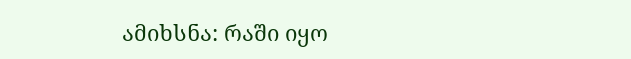ამიხსნა: რაში იყო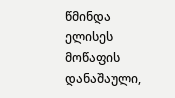წმინდა ელისეს მოწაფის დანაშაული,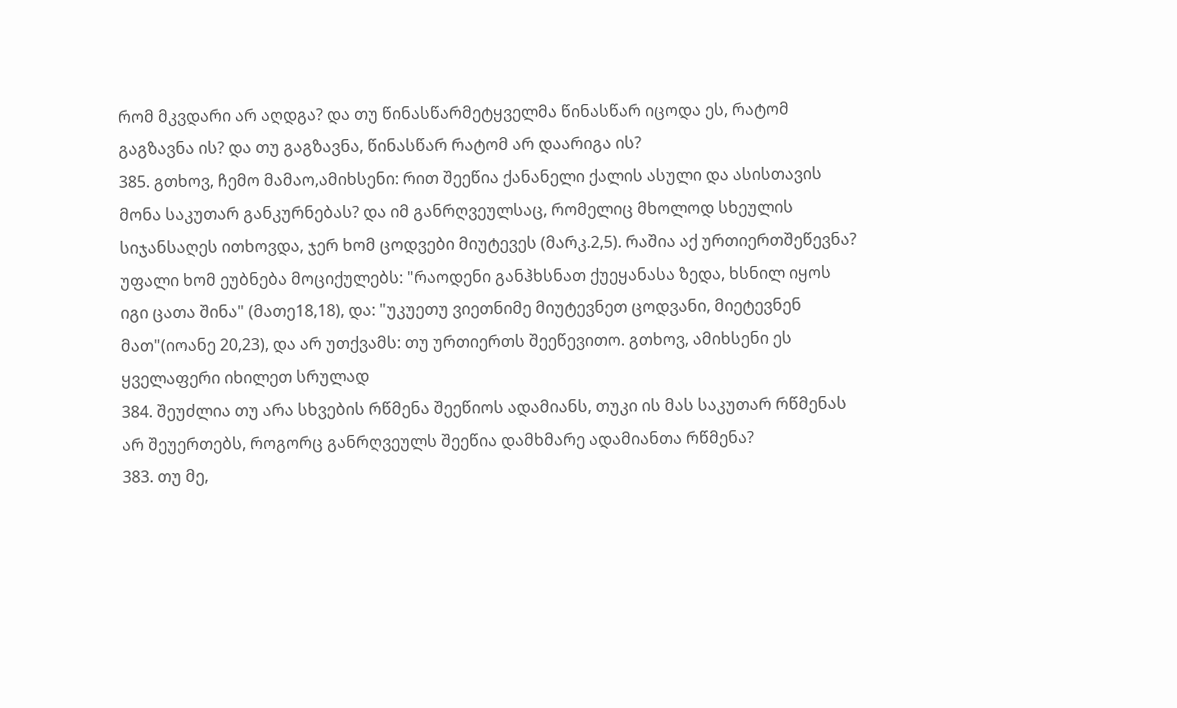რომ მკვდარი არ აღდგა? და თუ წინასწარმეტყველმა წინასწარ იცოდა ეს, რატომ გაგზავნა ის? და თუ გაგზავნა, წინასწარ რატომ არ დაარიგა ის?
385. გთხოვ, ჩემო მამაო,ამიხსენი: რით შეეწია ქანანელი ქალის ასული და ასისთავის მონა საკუთარ განკურნებას? და იმ განრღვეულსაც, რომელიც მხოლოდ სხეულის სიჯანსაღეს ითხოვდა, ჯერ ხომ ცოდვები მიუტევეს (მარკ.2,5). რაშია აქ ურთიერთშეწევნა? უფალი ხომ ეუბნება მოციქულებს: "რაოდენი განჰხსნათ ქუეყანასა ზედა, ხსნილ იყოს იგი ცათა შინა" (მათე18,18), და: "უკუეთუ ვიეთნიმე მიუტევნეთ ცოდვანი, მიეტევნენ მათ"(იოანე 20,23), და არ უთქვამს: თუ ურთიერთს შეეწევითო. გთხოვ, ამიხსენი ეს ყველაფერი იხილეთ სრულად
384. შეუძლია თუ არა სხვების რწმენა შეეწიოს ადამიანს, თუკი ის მას საკუთარ რწმენას არ შეუერთებს, როგორც განრღვეულს შეეწია დამხმარე ადამიანთა რწმენა?
383. თუ მე,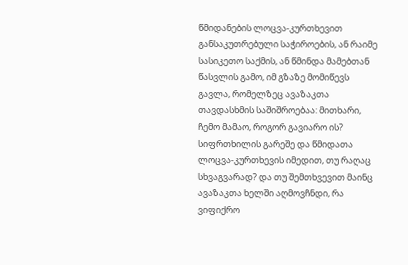წმიდანების ლოცვა-კურთხევით განსაკუთრებული საჭიროების, ან რაიმე სასიკეთო საქმის, ან წმინდა მამებთან წასვლის გამო, იმ გზაზე მომიწევს გავლა, რომელზეც ავაზაკთა თავდასხმის საშიშროებაა: მითხარი, ჩემო მამაო, როგორ გავიარო ის? სიფრთხილის გარეშე და წმიდათა ლოცვა-კურთხევის იმედით, თუ რაღაც სხვაგვარად? და თუ შემთხვევით მაინც ავაზაკთა ხელში აღმოვჩნდი, რა ვიფიქრო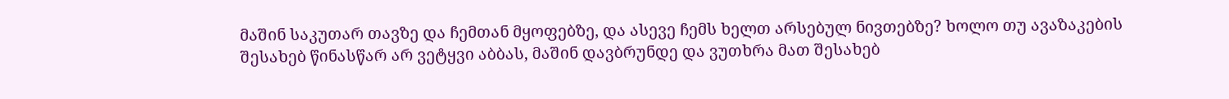მაშინ საკუთარ თავზე და ჩემთან მყოფებზე, და ასევე ჩემს ხელთ არსებულ ნივთებზე? ხოლო თუ ავაზაკების შესახებ წინასწარ არ ვეტყვი აბბას, მაშინ დავბრუნდე და ვუთხრა მათ შესახებ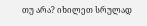თუ არა? იხილეთ სრულად